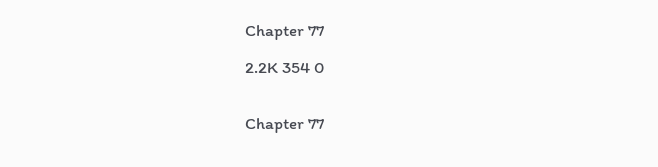Chapter 77

2.2K 354 0


Chapter 77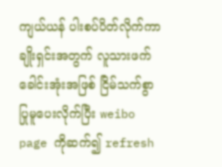ကျယ်ယန် ပါးစပ်ပိတ်လိုက်ကာ ချိုးရှင်းအတွက် လူသားဖက်ခေါင်းအုံးအဖြစ် ငြိမ်သက်စွာ ပြုမူပေးလိုက်ပြီး weibo page ကိုဆက်၍ refresh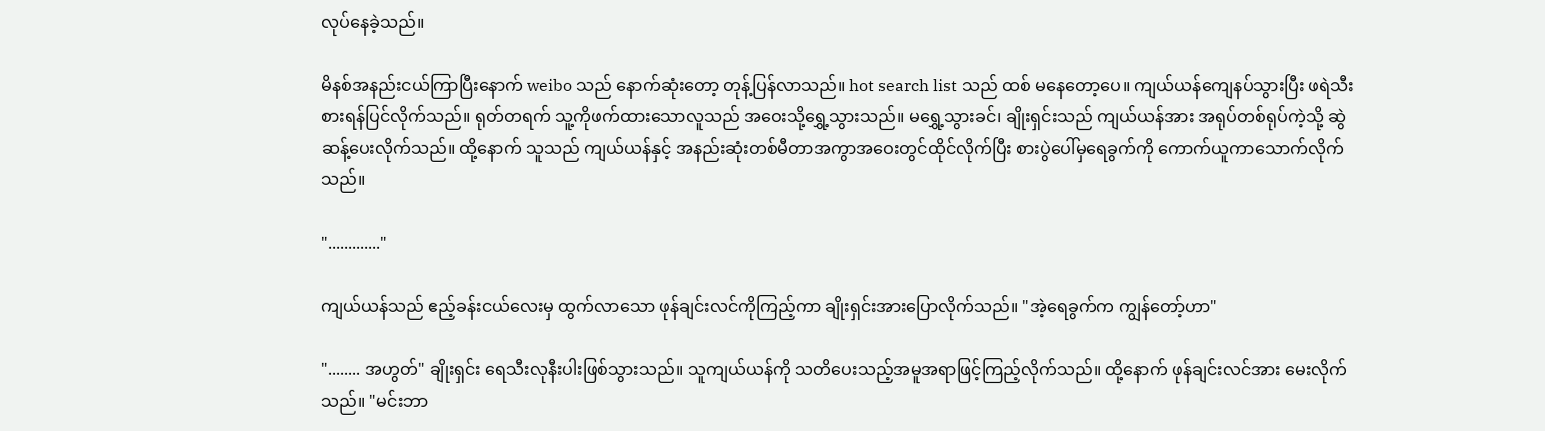လုပ်နေခဲ့သည်။

မိနစ်အနည်းငယ်ကြာပြီးနောက် weibo သည် နောက်ဆုံးတော့ တုန့်ပြန်လာသည်။ hot search list သည် ထစ် မနေတော့ပေ။ ကျယ်ယန်ကျေနပ်သွားပြီး ဖရဲသီးစားရန်ပြင်လိုက်သည်။ ရုတ်တရက် သူ့ကိုဖက်ထားသောလူသည် အဝေးသို့ရွှေ့သွားသည်။ မရွှေ့သွားခင်၊ ချိုးရှင်းသည် ကျယ်ယန်အား အရုပ်တစ်ရုပ်ကဲ့သို့ ဆွဲဆန့်ပေးလိုက်သည်။ ထို့နောက် သူသည် ကျယ်ယန်နှင့် အနည်းဆုံးတစ်မီတာအကွာအဝေးတွင်ထိုင်လိုက်ပြီး စားပွဲပေါ်မှရေခွက်ကို ကောက်ယူကာသောက်လိုက်သည်။

"............."

ကျယ်ယန်သည် ဧည့်ခန်းငယ်လေးမှ ထွက်လာသော ဖုန်ချင်းလင်ကိုကြည့်ကာ ချိုးရှင်းအားပြောလိုက်သည်။ "အဲ့ရေခွက်က ကျွန်တော့်ဟာ"

"........ အဟွတ်" ချိုးရှင်း ရေသီးလုနီးပါးဖြစ်သွားသည်။ သူကျယ်ယန်ကို သတိပေးသည့်အမူအရာဖြင့်ကြည့်လိုက်သည်။ ထို့နောက် ဖုန်ချင်းလင်အား မေးလိုက်သည်။ "မင်းဘာ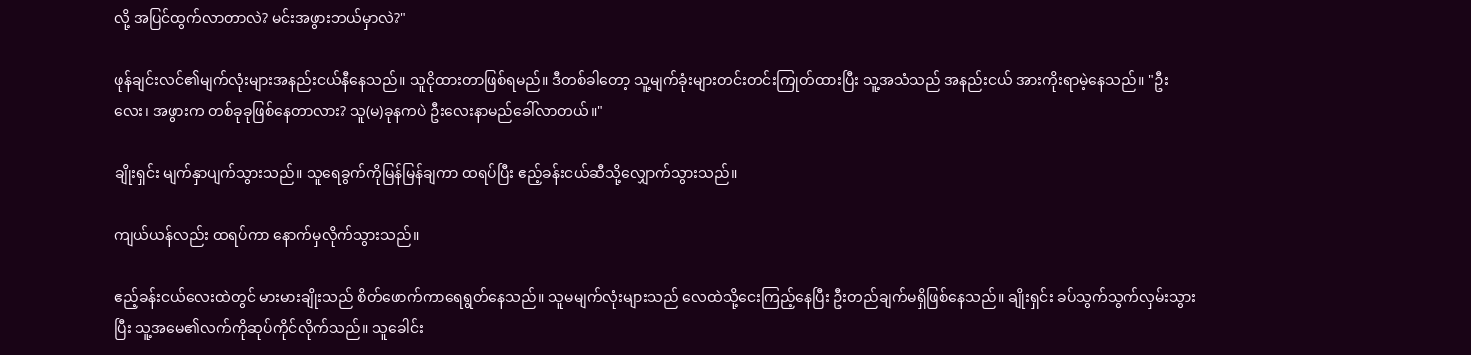လို့ အပြင်ထွက်လာတာလဲ? မင်းအဖွားဘယ်မှာလဲ?"

ဖုန်ချင်းလင်၏မျက်လုံးများအနည်းငယ်နီနေသည်။ သူငိုထားတာဖြစ်ရမည်။ ဒီတစ်ခါတော့ သူ့မျက်ခုံးများတင်းတင်းကြုတ်ထားပြီး သူ့အသံသည် အနည်းငယ် အားကိုးရာမဲ့နေသည်။ "ဦးလေး၊ အဖွားက တစ်ခုခုဖြစ်နေတာလား? သူ(မ)ခုနကပဲ ဦးလေးနာမည်ခေါ်လာတယ်။"

ချိုးရှင်း မျက်နှာပျက်သွားသည်။ သူရေခွက်ကိုမြန်မြန်ချကာ ထရပ်ပြီး ဧည့်ခန်းငယ်ဆီသို့လျှောက်သွားသည်။

ကျယ်ယန်လည်း ထရပ်ကာ နောက်မှလိုက်သွားသည်။

ဧည့်ခန်းငယ်လေးထဲတွင် မားမားချိုးသည် စိတ်ဖောက်ကာရေရွတ်နေသည်။ သူမမျက်လုံးများသည် လေထဲသို့ငေးကြည့်နေပြီး ဦးတည်ချက်မရှိဖြစ်နေသည်။ ချိုးရှင်း ခပ်သွက်သွက်လှမ်းသွားပြီး သူ့အမေ၏လက်ကိုဆုပ်ကိုင်လိုက်သည်။ သူခေါင်း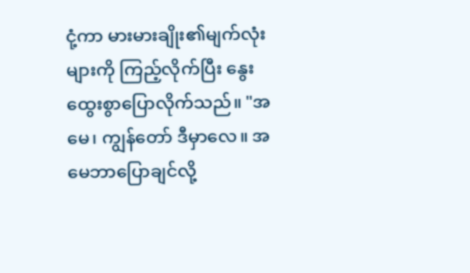ငုံ့ကာ မားမားချိုး၏မျက်လုံးများကို ကြည့်လိုက်ပြီး နွေးထွေးစွာပြောလိုက်သည်။ "အမေ၊ ကျွန်တော် ဒီမှာလေ။ အမေဘာပြောချင်လို့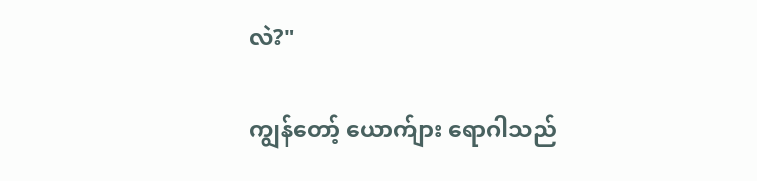လဲ?"

ကျွန်တော့် ယောက်ျား ရောဂါသည်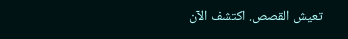تعيش القصص. اكتشف الآن